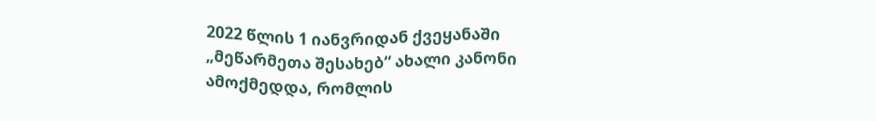2022 წლის 1 იანვრიდან ქვეყანაში „მეწარმეთა შესახებ“ ახალი კანონი ამოქმედდა, რომლის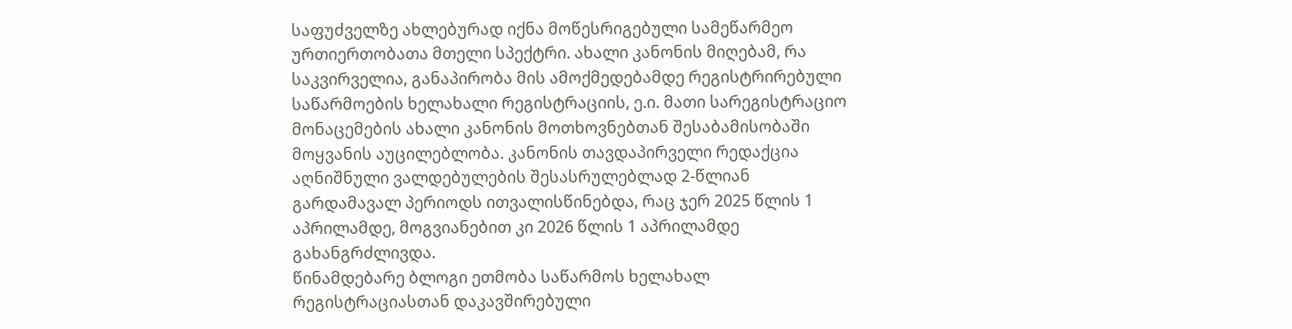საფუძველზე ახლებურად იქნა მოწესრიგებული სამეწარმეო ურთიერთობათა მთელი სპექტრი. ახალი კანონის მიღებამ, რა საკვირველია, განაპირობა მის ამოქმედებამდე რეგისტრირებული საწარმოების ხელახალი რეგისტრაციის, ე.ი. მათი სარეგისტრაციო მონაცემების ახალი კანონის მოთხოვნებთან შესაბამისობაში მოყვანის აუცილებლობა. კანონის თავდაპირველი რედაქცია აღნიშნული ვალდებულების შესასრულებლად 2-წლიან გარდამავალ პერიოდს ითვალისწინებდა, რაც ჯერ 2025 წლის 1 აპრილამდე, მოგვიანებით კი 2026 წლის 1 აპრილამდე გახანგრძლივდა.
წინამდებარე ბლოგი ეთმობა საწარმოს ხელახალ რეგისტრაციასთან დაკავშირებული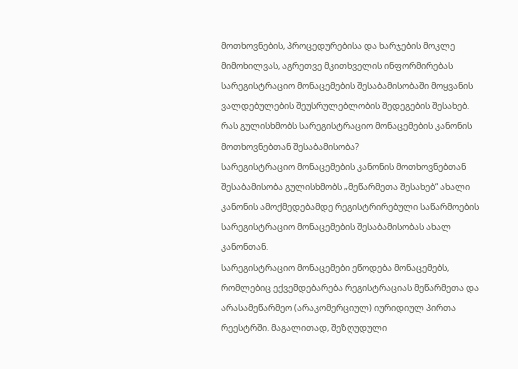მოთხოვნების, პროცედურებისა და ხარჯების მოკლე მიმოხილვას, აგრეთვე მკითხველის ინფორმირებას სარეგისტრაციო მონაცემების შესაბამისობაში მოყვანის ვალდებულების შეუსრულებლობის შედეგების შესახებ.
რას გულისხმობს სარეგისტრაციო მონაცემების კანონის მოთხოვნებთან შესაბამისობა?
სარეგისტრაციო მონაცემების კანონის მოთხოვნებთან შესაბამისობა გულისხმობს „მეწარმეთა შესახებ“ ახალი კანონის ამოქმედებამდე რეგისტრირებული საწარმოების სარეგისტრაციო მონაცემების შესაბამისობას ახალ კანონთან.
სარეგისტრაციო მონაცემები ეწოდება მონაცემებს, რომლებიც ექვემდებარება რეგისტრაციას მეწარმეთა და არასამეწარმეო (არაკომერციულ) იურიდიულ პირთა რეესტრში. მაგალითად, შეზღუდული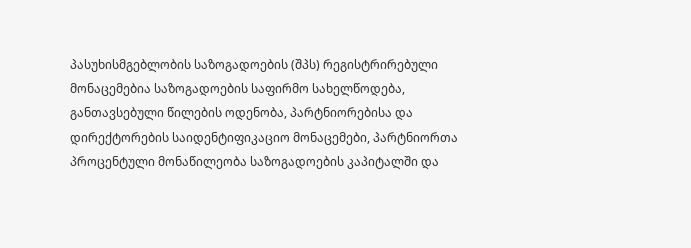პასუხისმგებლობის საზოგადოების (შპს) რეგისტრირებული მონაცემებია საზოგადოების საფირმო სახელწოდება, განთავსებული წილების ოდენობა, პარტნიორებისა და დირექტორების საიდენტიფიკაციო მონაცემები, პარტნიორთა პროცენტული მონაწილეობა საზოგადოების კაპიტალში და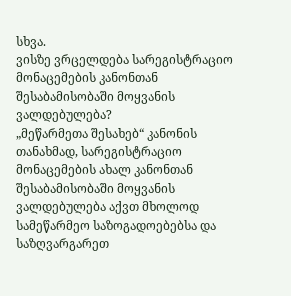სხვა.
ვისზე ვრცელდება სარეგისტრაციო მონაცემების კანონთან შესაბამისობაში მოყვანის ვალდებულება?
„მეწარმეთა შესახებ“ კანონის თანახმად, სარეგისტრაციო მონაცემების ახალ კანონთან შესაბამისობაში მოყვანის ვალდებულება აქვთ მხოლოდ სამეწარმეო საზოგადოებებსა და საზღვარგარეთ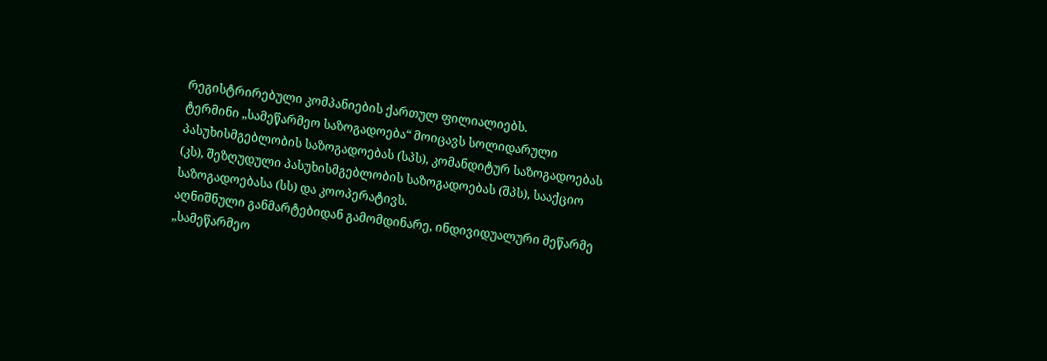რეგისტრირებული კომპანიების ქართულ ფილიალიებს.
ტერმინი „სამეწარმეო საზოგადოება“ მოიცავს სოლიდარული პასუხისმგებლობის საზოგადოებას (სპს), კომანდიტურ საზოგადოებას (კს), შეზღუდული პასუხისმგებლობის საზოგადოებას (შპს), სააქციო საზოგადოებასა (სს) და კოოპერატივს.
აღნიშნული განმარტებიდან გამომდინარე, ინდივიდუალური მეწარმე „სამეწარმეო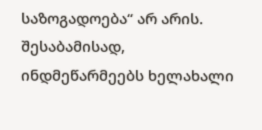საზოგადოება“ არ არის. შესაბამისად, ინდმეწარმეებს ხელახალი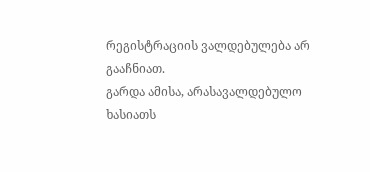რეგისტრაციის ვალდებულება არ გააჩნიათ.
გარდა ამისა, არასავალდებულო ხასიათს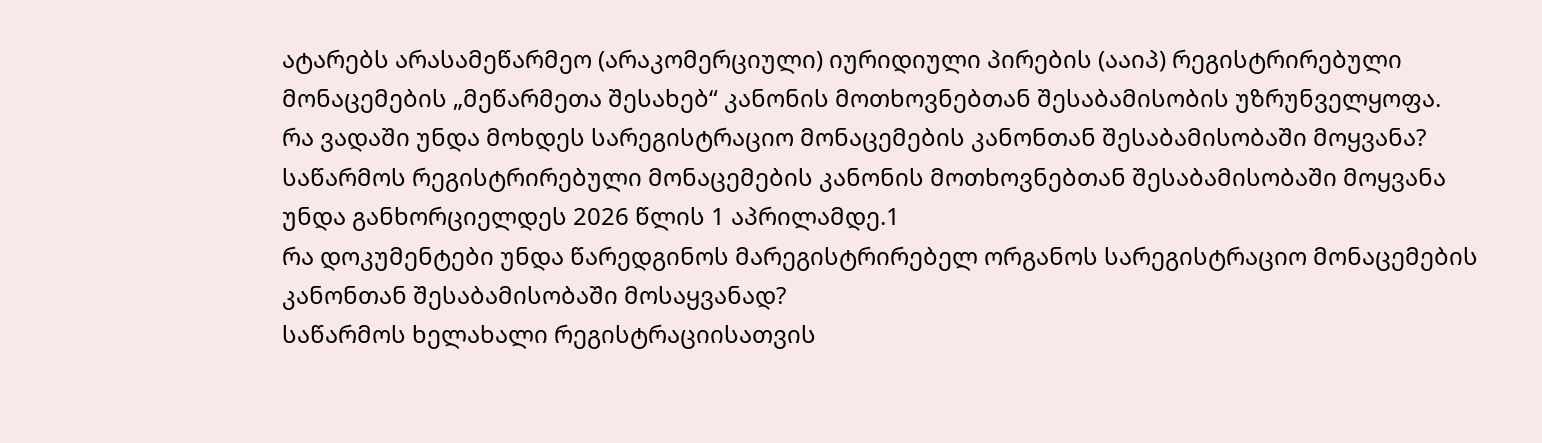ატარებს არასამეწარმეო (არაკომერციული) იურიდიული პირების (ააიპ) რეგისტრირებული მონაცემების „მეწარმეთა შესახებ“ კანონის მოთხოვნებთან შესაბამისობის უზრუნველყოფა.
რა ვადაში უნდა მოხდეს სარეგისტრაციო მონაცემების კანონთან შესაბამისობაში მოყვანა?
საწარმოს რეგისტრირებული მონაცემების კანონის მოთხოვნებთან შესაბამისობაში მოყვანა უნდა განხორციელდეს 2026 წლის 1 აპრილამდე.1
რა დოკუმენტები უნდა წარედგინოს მარეგისტრირებელ ორგანოს სარეგისტრაციო მონაცემების კანონთან შესაბამისობაში მოსაყვანად?
საწარმოს ხელახალი რეგისტრაციისათვის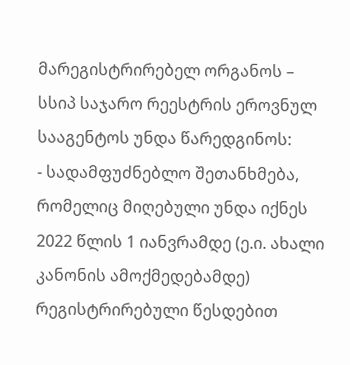მარეგისტრირებელ ორგანოს – სსიპ საჯარო რეესტრის ეროვნულ სააგენტოს უნდა წარედგინოს:
- სადამფუძნებლო შეთანხმება, რომელიც მიღებული უნდა იქნეს 2022 წლის 1 იანვრამდე (ე.ი. ახალი კანონის ამოქმედებამდე) რეგისტრირებული წესდებით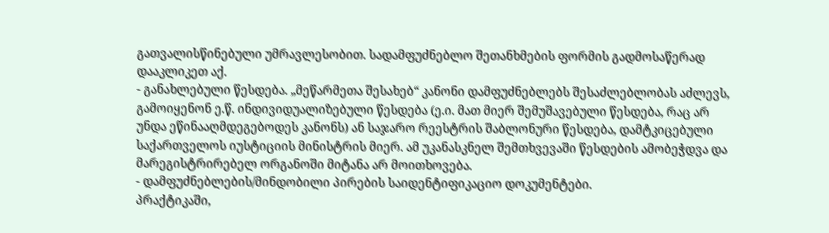გათვალისწინებული უმრავლესობით. სადამფუძნებლო შეთანხმების ფორმის გადმოსაწერად დააკლიკეთ აქ.
- განახლებული წესდება. „მეწარმეთა შესახებ“ კანონი დამფუძნებლებს შესაძლებლობას აძლევს, გამოიყენონ ე.წ. ინდივიდუალიზებული წესდება (ე.ი. მათ მიერ შემუშავებული წესდება, რაც არ უნდა ეწინააღმდეგებოდეს კანონს) ან საჯარო რეესტრის შაბლონური წესდება, დამტკიცებული საქართველოს იუსტიციის მინისტრის მიერ. ამ უკანასკნელ შემთხვევაში წესდების ამობეჭდვა და მარეგისტრირებელ ორგანოში მიტანა არ მოითხოვება.
- დამფუძნებლების/მინდობილი პირების საიდენტიფიკაციო დოკუმენტები.
პრაქტიკაში,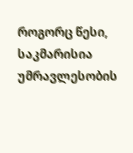როგორც წესი, საკმარისია უმრავლესობის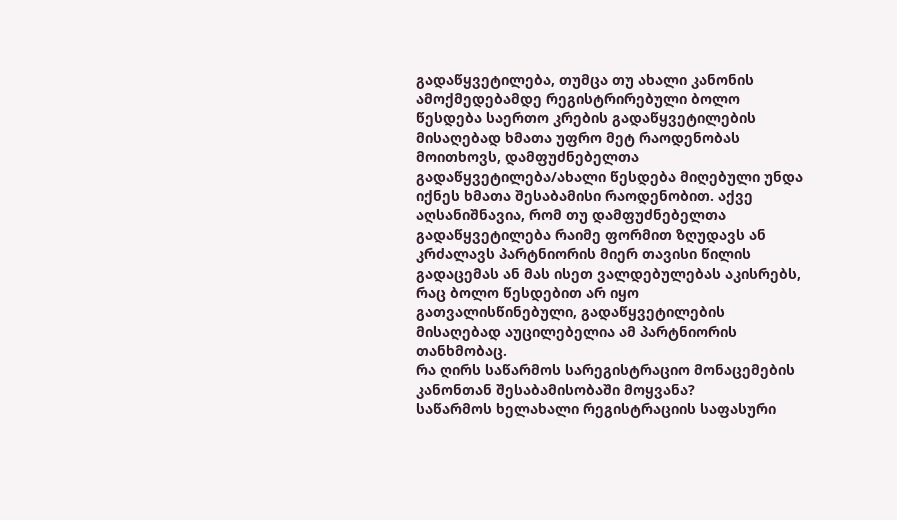გადაწყვეტილება, თუმცა თუ ახალი კანონის ამოქმედებამდე რეგისტრირებული ბოლო წესდება საერთო კრების გადაწყვეტილების მისაღებად ხმათა უფრო მეტ რაოდენობას მოითხოვს, დამფუძნებელთა გადაწყვეტილება/ახალი წესდება მიღებული უნდა იქნეს ხმათა შესაბამისი რაოდენობით. აქვე აღსანიშნავია, რომ თუ დამფუძნებელთა გადაწყვეტილება რაიმე ფორმით ზღუდავს ან კრძალავს პარტნიორის მიერ თავისი წილის გადაცემას ან მას ისეთ ვალდებულებას აკისრებს, რაც ბოლო წესდებით არ იყო გათვალისწინებული, გადაწყვეტილების მისაღებად აუცილებელია ამ პარტნიორის თანხმობაც.
რა ღირს საწარმოს სარეგისტრაციო მონაცემების კანონთან შესაბამისობაში მოყვანა?
საწარმოს ხელახალი რეგისტრაციის საფასური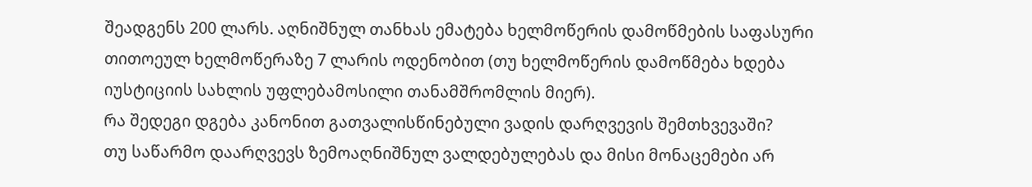შეადგენს 200 ლარს. აღნიშნულ თანხას ემატება ხელმოწერის დამოწმების საფასური თითოეულ ხელმოწერაზე 7 ლარის ოდენობით (თუ ხელმოწერის დამოწმება ხდება იუსტიციის სახლის უფლებამოსილი თანამშრომლის მიერ).
რა შედეგი დგება კანონით გათვალისწინებული ვადის დარღვევის შემთხვევაში?
თუ საწარმო დაარღვევს ზემოაღნიშნულ ვალდებულებას და მისი მონაცემები არ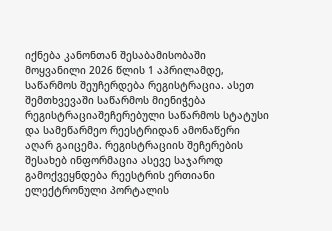იქნება კანონთან შესაბამისობაში მოყვანილი 2026 წლის 1 აპრილამდე, საწარმოს შეუჩერდება რეგისტრაცია. ასეთ შემთხვევაში საწარმოს მიენიჭება რეგისტრაციაშეჩერებული საწარმოს სტატუსი და სამეწარმეო რეესტრიდან ამონაწერი აღარ გაიცემა. რეგისტრაციის შეჩერების შესახებ ინფორმაცია ასევე საჯაროდ გამოქვეყნდება რეესტრის ერთიანი ელექტრონული პორტალის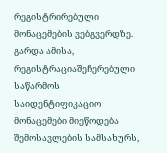რეგისტრირებული მონაცემების ვებგვერდზე. გარდა ამისა, რეგისტრაციაშეჩერებული საწარმოს საიდენტიფიკაციო მონაცემები მიეწოდება შემოსავლების სამსახურს,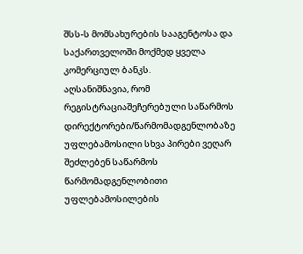შსს-ს მომსახურების სააგენტოსა და საქართველოში მოქმედ ყველა კომერციულ ბანკს.
აღსანიშნავია, რომ რეგისტრაციაშეჩერებული საწარმოს დირექტორები/წარმომადგენლობაზე უფლებამოსილი სხვა პირები ვეღარ შეძლებენ საწარმოს წარმომადგენლობითი უფლებამოსილების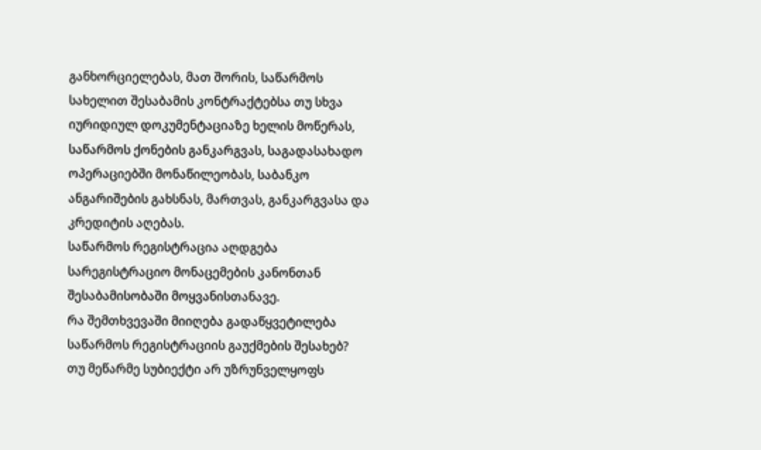განხორციელებას, მათ შორის, საწარმოს სახელით შესაბამის კონტრაქტებსა თუ სხვა იურიდიულ დოკუმენტაციაზე ხელის მოწერას, საწარმოს ქონების განკარგვას, საგადასახადო ოპერაციებში მონაწილეობას, საბანკო ანგარიშების გახსნას, მართვას, განკარგვასა და კრედიტის აღებას.
საწარმოს რეგისტრაცია აღდგება სარეგისტრაციო მონაცემების კანონთან შესაბამისობაში მოყვანისთანავე.
რა შემთხვევაში მიიღება გადაწყვეტილება საწარმოს რეგისტრაციის გაუქმების შესახებ?
თუ მეწარმე სუბიექტი არ უზრუნველყოფს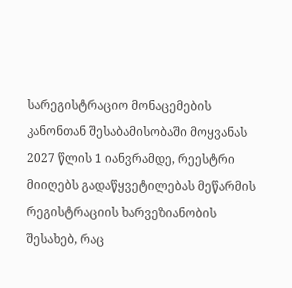სარეგისტრაციო მონაცემების კანონთან შესაბამისობაში მოყვანას 2027 წლის 1 იანვრამდე, რეესტრი მიიღებს გადაწყვეტილებას მეწარმის რეგისტრაციის ხარვეზიანობის შესახებ, რაც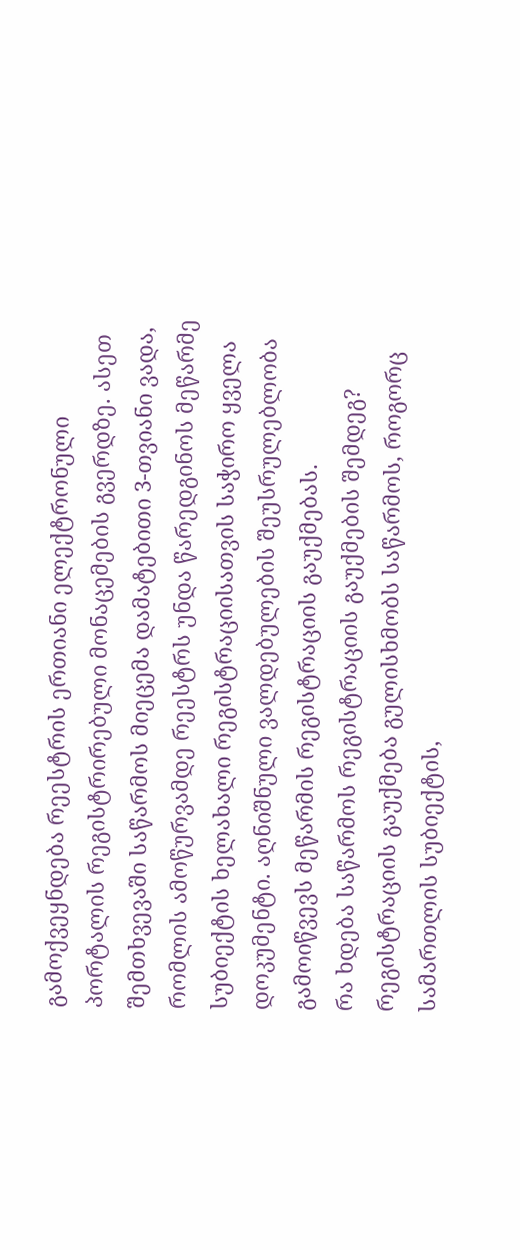გამოქვეყნდება რეესტრის ერთიანი ელექტრონული პორტალის რეგისტრირებული მონაცემების გვერდზე. ასეთ შემთხვევაში საწარმოს მიეცემა დამატებითი 3-თვიანი ვადა, რომლის ამოწურვამდე რეესტრს უნდა წარედგინოს მეწარმე სუბიექტის ხელახალი რეგისტრაციისათვის საჭირო ყველა დოკუმენტი. აღნიშნული ვალდებულების შეუსრულებლობა გამოიწვევს მეწარმის რეგისტრაციის გაუქმებას.
რა ხდება საწარმოს რეგისტრაციის გაუქმების შემდეგ?
რეგისტრაციის გაუქმება გულისხმობს საწარმოს, როგორც სამართლის სუბიექტის,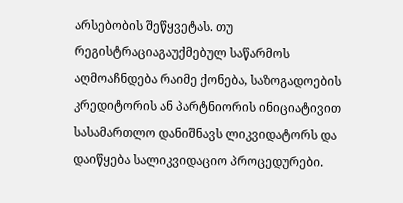არსებობის შეწყვეტას. თუ რეგისტრაციაგაუქმებულ საწარმოს აღმოაჩნდება რაიმე ქონება, საზოგადოების კრედიტორის ან პარტნიორის ინიციატივით სასამართლო დანიშნავს ლიკვიდატორს და დაიწყება სალიკვიდაციო პროცედურები.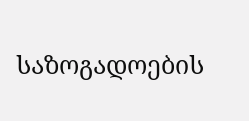საზოგადოების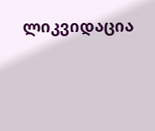ლიკვიდაცია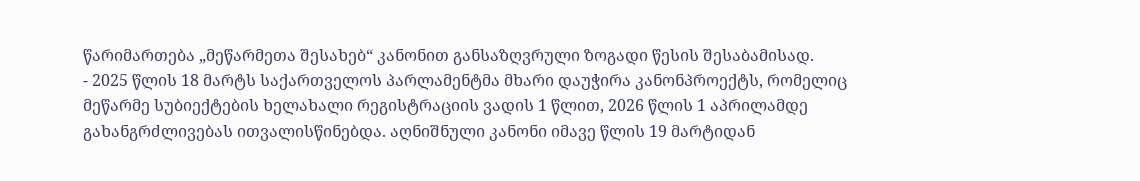წარიმართება „მეწარმეთა შესახებ“ კანონით განსაზღვრული ზოგადი წესის შესაბამისად.
- 2025 წლის 18 მარტს საქართველოს პარლამენტმა მხარი დაუჭირა კანონპროექტს, რომელიც მეწარმე სუბიექტების ხელახალი რეგისტრაციის ვადის 1 წლით, 2026 წლის 1 აპრილამდე გახანგრძლივებას ითვალისწინებდა. აღნიშნული კანონი იმავე წლის 19 მარტიდან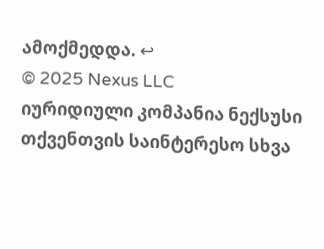ამოქმედდა. ↩
© 2025 Nexus LLC
იურიდიული კომპანია ნექსუსი
თქვენთვის საინტერესო სხვა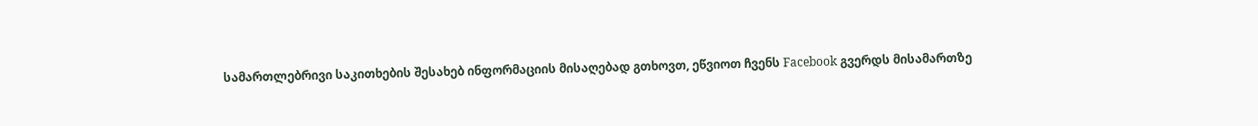სამართლებრივი საკითხების შესახებ ინფორმაციის მისაღებად გთხოვთ, ეწვიოთ ჩვენს Facebook გვერდს მისამართზე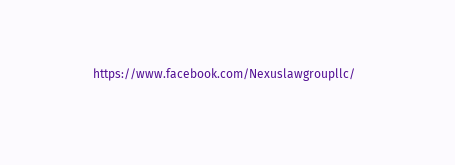https://www.facebook.com/Nexuslawgroupllc/